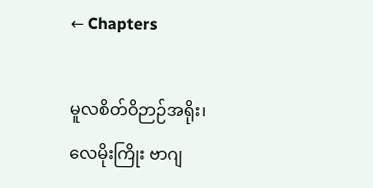← Chapters

မူလစိတ်ဝိဉာဉ်အရိုး၊ လေမိုးကြိုး ဗာဂျ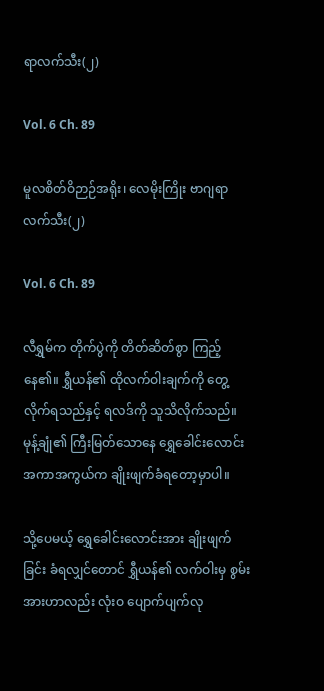ရာလက်သီး(၂)

Vol. 6 Ch. 89

မူလစိတ်ဝိဉာဉ်အရိုး၊ လေမိုးကြိုး ဗာဂျရာလက်သီး(၂)

Vol. 6 Ch. 89

လီရွှမ်က တိုက်ပွဲကို တိတ်ဆိတ်စွာ ကြည့်နေ၏။ ရွှီယန်၏ ထိုလက်ဝါးချက်ကို တွေ့လိုက်ရသည်နှင့် ရလဒ်ကို သူသိလိုက်သည်။ မုန့်ချုံ၏ ကြီးမြတ်သောနေ ရွှေခေါင်းလောင်းအကာအကွယ်က ချိုးဖျက်ခံရတော့မှာပါ။

သို့ပေမယ့် ရွှေခေါင်းလောင်းအား ချိုးဖျက်ခြင်း ခံရလျှင်တောင် ရွှီယန်၏ လက်ဝါးမှ စွမ်းအားဟာလည်း လုံးဝ ပျောက်ပျက်လု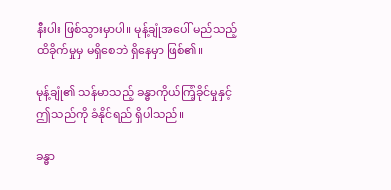နီးပါး ဖြစ်သွားမှာပါ။ မုန့်ချုံအပေါ် မည်သည့် ထိခိုက်မှုမှ မရှိစေဘဲ ရှိနေမှာ ဖြစ်၏။

မုန့်ချုံ၏ သန်မာသည့် ခန္ဓာကိုယ်ကြံ့ခိုင်မှုနှင့် ဤသည်ကို ခံနိုင်ရည် ရှိပါသည်။

ခန္ဓာ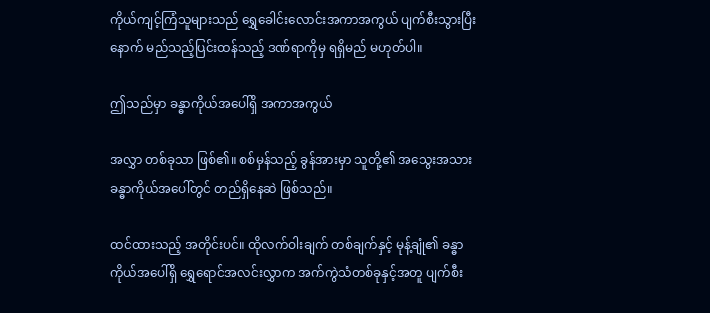ကိုယ်ကျင့်ကြံသူများသည် ရွှေခေါင်းလောင်းအကာအကွယ် ပျက်စီးသွားပြီးနောက် မည်သည့်ပြင်းထန်သည့် ဒဏ်ရာကိုမှ ရရှိမည် မဟုတ်ပါ။

ဤသည်မှာ ခန္ဓာကိုယ်အပေါ်ရှိ အကာအကွယ်

အလွှာ တစ်ခုသာ ဖြစ်၏။ စစ်မှန်သည့် ခွန်အားမှာ သူတို့၏ အသွေးအသား ခန္ဓာကိုယ်အပေါ်တွင် တည်ရှိနေဆဲ ဖြစ်သည်။

ထင်ထားသည့် အတိုင်းပင်။ ထိုလက်ဝါးချက် တစ်ချက်နှင့် မုန့်ချုံ၏ ခန္ဓာကိုယ်အပေါ်ရှိ ရွှေရောင်အလင်းလွှာက အက်ကွဲသံတစ်ခုနှင့်အတူ ပျက်စီး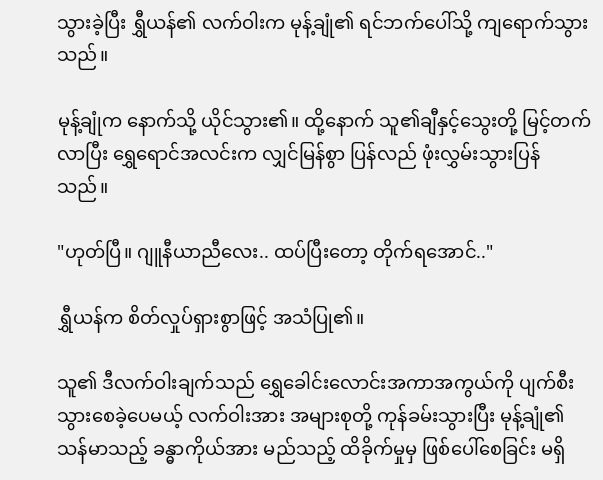သွားခဲ့ပြီး ရွှီယန်၏ လက်ဝါးက မုန့်ချုံ၏ ရင်ဘက်ပေါ်သို့ ကျရောက်သွားသည်။

မုန့်ချုံက နောက်သို့ ယိုင်သွား၏။ ထို့နောက် သူ၏ချီနှင့်သွေးတို့ မြင့်တက်လာပြီး ရွှေရောင်အလင်းက လျှင်မြန်စွာ ပြန်လည် ဖုံးလွှမ်းသွားပြန်သည်။

"ဟုတ်ပြီ။ ဂျူနီယာညီလေး.. ထပ်ပြီးတော့ တိုက်ရအောင်.."

ရွှီယန်က စိတ်လှုပ်ရှားစွာဖြင့် အသံပြု၏။

သူ၏ ဒီလက်ဝါးချက်သည် ရွှေခေါင်းလောင်းအကာအကွယ်ကို ပျက်စီးသွားစေခဲ့ပေမယ့် လက်ဝါးအား အများစုတို့ ကုန်ခမ်းသွားပြီး မုန့်ချုံ၏ သန်မာသည့် ခန္ဓာကိုယ်အား မည်သည့် ထိခိုက်မှုမှ ဖြစ်ပေါ်စေခြင်း မရှိ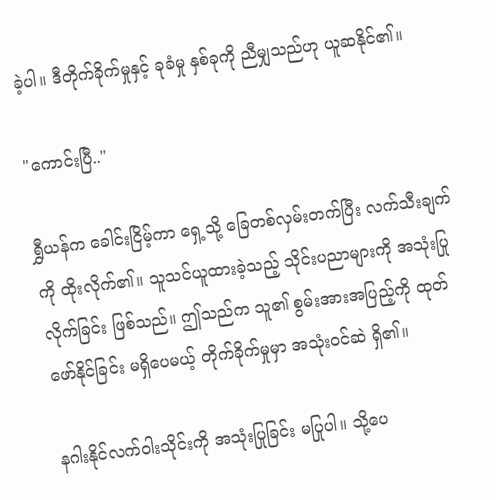ခဲ့ပါ။ ဒီတိုက်ခိုက်မှုနှင့် ခုခံမှု နှစ်ခုကို ညီမျှသည်ဟု ယူဆနိုင်၏။

"ကောင်းပြီ.."

ရွှီယန်က ခေါင်းငြိမ့်ကာ ရှေ့သို့ ခြေတစ်လှမ်းတက်ပြီး လက်သီးချက်ကို ထိုးလိုက်၏။ သူသင်ယူထားခဲ့သည့် သိုင်းပညာများကို အသုံးပြုလိုက်ခြင်း ဖြစ်သည်။ ဤသည်က သူ၏ စွမ်းအားအပြည့်ကို ထုတ်ဖော်နိုင်ခြင်း မရှိပေမယ့် တိုက်ခိုက်မှုမှာ အသုံးဝင်ဆဲ ရှိ၏။

နဂါးနိုင်လက်ဝါးသိုင်းကို အသုံးပြုခြင်း မပြုပါ။ သို့ပေ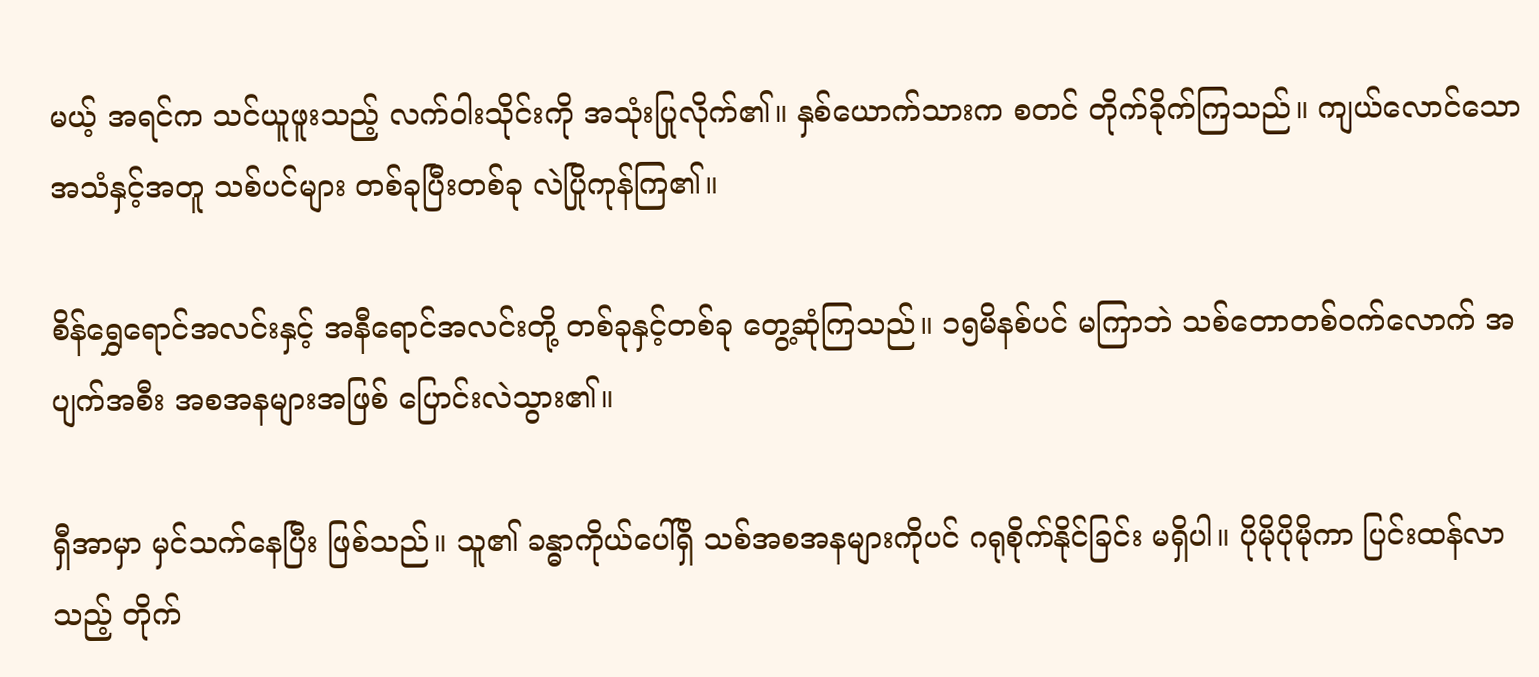မယ့် အရင်က သင်ယူဖူးသည့် လက်ဝါးသိုင်းကို အသုံးပြုလိုက်၏။ နှစ်ယောက်သားက စတင် တိုက်ခိုက်ကြသည်။ ကျယ်လောင်သော အသံနှင့်အတူ သစ်ပင်များ တစ်ခုပြီးတစ်ခု လဲပြိုကုန်ကြ၏။

စိန်ရွှေရောင်အလင်းနှင့် အနီရောင်အလင်းတို့ တစ်ခုနှင့်တစ်ခု တွေ့ဆုံကြသည်။ ၁၅မိနစ်ပင် မကြာဘဲ သစ်တောတစ်ဝက်လောက် အပျက်အစီး အစအနများအဖြစ် ပြောင်းလဲသွား၏။

ရှီအာမှာ မှင်သက်နေပြီး ဖြစ်သည်။ သူ၏ ခန္ဓာကိုယ်ပေါ်ရှိ သစ်အစအနများကိုပင် ဂရုစိုက်နိုင်ခြင်း မရှိပါ။ ပိုမိုပိုမိုကာ ပြင်းထန်လာသည့် တိုက်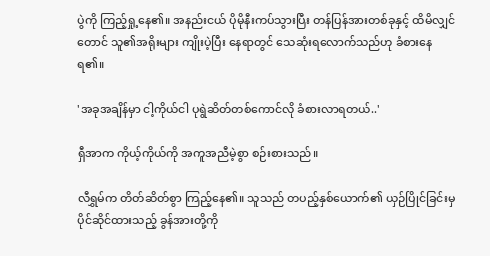ပွဲကို ကြည့်ရှု့နေ၏။ အနည်းငယ် ပိုမိုနီးကပ်သွားပြီး တန်ပြန်အားတစ်ခုနှင့် ထိမိလျှင်တောင် သူ၏အရိုးများ ကျိုးပဲ့ပြီး နေရာတွင် သေဆုံးရလောက်သည်ဟု ခံစားနေရ၏။

'အခုအချိန်မှာ ငါ့ကိုယ်ငါ ပုရွဲဆိတ်တစ်ကောင်လို ခံစားလာရတယ်..'

ရှီအာက ကိုယ့်ကိုယ်ကို အကူအညီမဲ့စွာ စဉ်းစားသည်။

လီရွှမ်က တိတ်ဆိတ်စွာ ကြည့်နေ၏။ သူသည် တပည့်နှစ်ယောက်၏ ယှဉ်ပြိုင်ခြင်းမှ ပိုင်ဆိုင်ထားသည့် ခွန်အားတို့ကို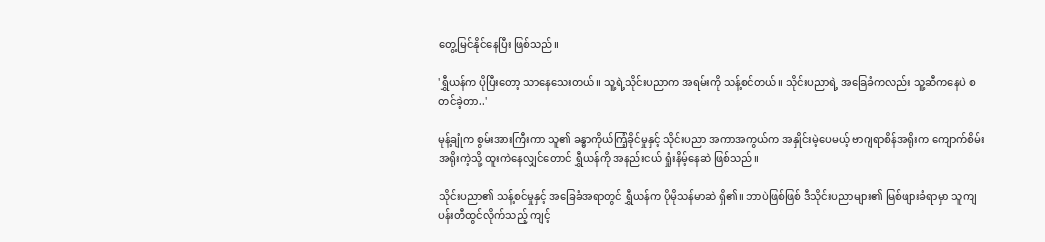တွေ့မြင်နိုင်နေပြီး ဖြစ်သည်။

'ရွှီယန်က ပိုပြီးတော့ သာနေသေးတယ်။ သူ့ရဲ့သိုင်းပညာက အရမ်းကို သန့်စင်တယ်။ သိုင်းပညာရဲ့ အခြေခံကလည်း သူ့ဆီကနေပဲ စတင်ခဲ့တာ..'

မုန့်ချုံက စွမ်းအားကြီးကာ သူ၏ ခန္ဓာကိုယ်ကြံ့ခိုင်မှုနှင့် သိုင်းပညာ အကာအကွယ်က အနှိုင်းမဲ့ပေမယ့် ဗာဂျရာစိန်အရိုးက ကျောက်စိမ်းအရိုးကဲ့သို့ ထူးကဲနေလျှင်တောင် ရွှီယန်ကို အနည်းငယ် ရှုံးနိမ့်နေဆဲ ဖြစ်သည်။

သိုင်းပညာ၏ သန့်စင်မှုနှင့် အခြေခံအရာတွင် ရွှီယန်က ပိုမိုသန်မာဆဲ ရှိ၏။ ဘာပဲဖြစ်ဖြစ် ဒီသိုင်းပညာများ၏ မြစ်ဖျားခံရာမှာ သူကျပန်းတီထွင်လိုက်သည့် ကျင့်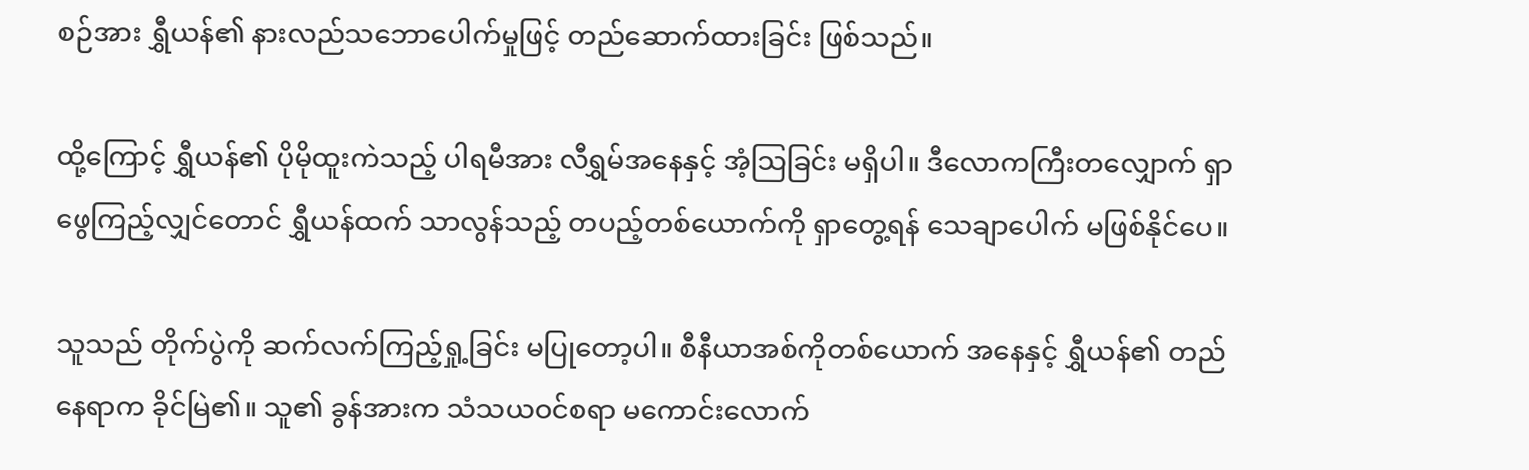စဉ်အား ရွှီယန်၏ နားလည်သဘောပေါက်မှုဖြင့် တည်ဆောက်ထားခြင်း ဖြစ်သည်။

ထို့ကြောင့် ရွှီယန်၏ ပိုမိုထူးကဲသည့် ပါရမီအား လီရွှမ်အနေနှင့် အံ့သြခြင်း မရှိပါ။ ဒီလောကကြီးတလျှောက် ရှာဖွေကြည့်လျှင်တောင် ရွှီယန်ထက် သာလွန်သည့် တပည့်တစ်ယောက်ကို ရှာတွေ့ရန် သေချာပေါက် မဖြစ်နိုင်ပေ။

သူသည် တိုက်ပွဲကို ဆက်လက်ကြည့်ရှု့ခြင်း မပြုတော့ပါ။ စီနီယာအစ်ကိုတစ်ယောက် အနေနှင့် ရွှီယန်၏ တည်နေရာက ခိုင်မြဲ၏။ သူ၏ ခွန်အားက သံသယဝင်စရာ မကောင်းလောက်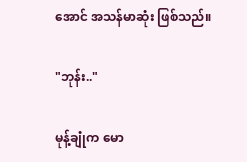အောင် အသန်မာဆုံး ဖြစ်သည်။

"ဘုန်း.."

မုန့်ချုံက မော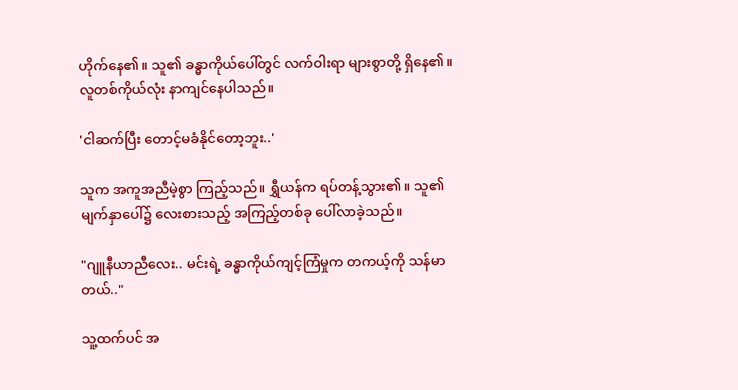ဟိုက်နေ၏။ သူ၏ ခန္ဓာကိုယ်ပေါ်တွင် လက်ဝါးရာ များစွာတို့ ရှိနေ၏။ လူတစ်ကိုယ်လုံး နာကျင်နေပါသည်။

'ငါဆက်ပြီး တောင့်မခံနိုင်တော့ဘူး..'

သူက အကူအညီမဲ့စွာ ကြည့်သည်။ ရွှီယန်က ရပ်တန့်သွား၏။ သူ၏ မျက်နှာပေါ်၌ လေးစားသည့် အကြည့်တစ်ခု ပေါ်လာခဲ့သည်။

"ဂျူနီယာညီလေး.. မင်းရဲ့ ခန္ဓာကိုယ်ကျင့်ကြံမှုက တကယ့်ကို သန်မာတယ်.."

သူ့ထက်ပင် အ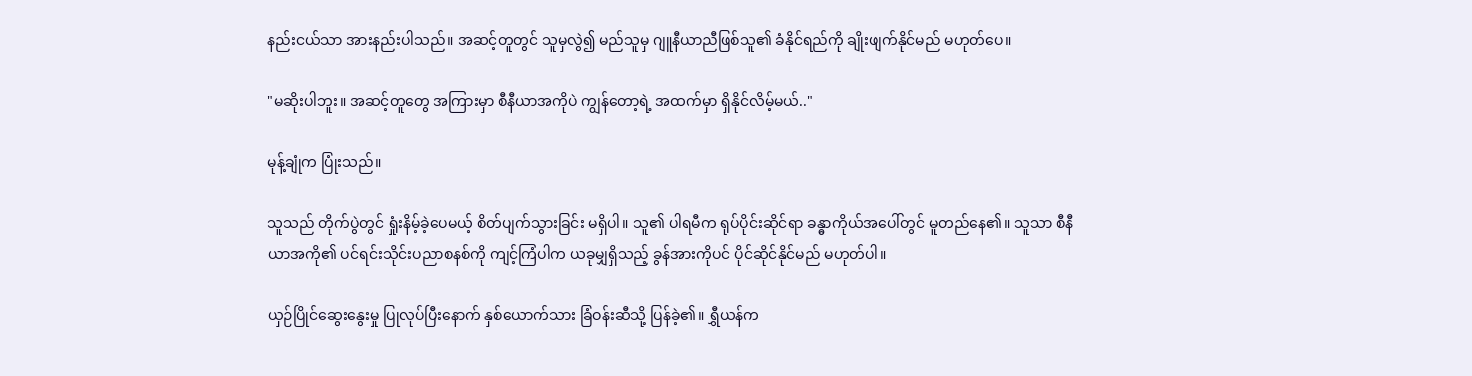နည်းငယ်သာ အားနည်းပါသည်။ အဆင့်တူတွင် သူမှလွဲ၍ မည်သူမှ ဂျူနီယာညီဖြစ်သူ၏ ခံနိုင်ရည်ကို ချိုးဖျက်နိုင်မည် မဟုတ်ပေ။

"မဆိုးပါဘူး။ အဆင့်တူတွေ အကြားမှာ စီနီယာအကိုပဲ ကျွန်တော့ရဲ့ အထက်မှာ ရှိနိုင်လိမ့်မယ်.."

မုန့်ချုံက ပြုံးသည်။

သူသည် တိုက်ပွဲတွင် ရှုံးနိမ့်ခဲ့ပေမယ့် စိတ်ပျက်သွားခြင်း မရှိပါ။ သူ၏ ပါရမီက ရုပ်ပိုင်းဆိုင်ရာ ခန္ဓာကိုယ်အပေါ်တွင် မူတည်နေ၏။ သူသာ စီနီယာအကို၏ ပင်ရင်းသိုင်းပညာစနစ်ကို ကျင့်ကြံပါက ယခုမျှရှိသည့် ခွန်အားကိုပင် ပိုင်ဆိုင်နိုင်မည် မဟုတ်ပါ။

ယှဉ်ပြိုင်ဆွေးနွေးမှု ပြုလုပ်ပြီးနောက် နှစ်ယောက်သား ခြံဝန်းဆီသို့ ပြန်ခဲ့၏။ ရွှီယန်က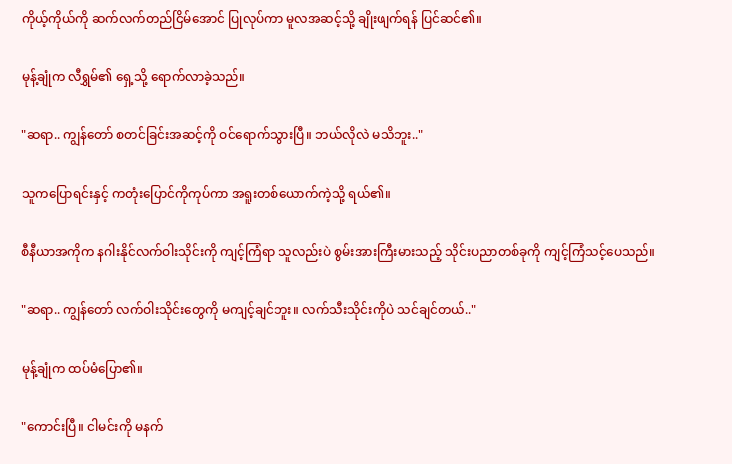ကိုယ့်ကိုယ်ကို ဆက်လက်တည်ငြိမ်အောင် ပြုလုပ်ကာ မူလအဆင့်သို့ ချိုးဖျက်ရန် ပြင်ဆင်၏။

မုန့်ချုံက လီရွှမ်၏ ရှေ့သို့ ရောက်လာခဲ့သည်။

"ဆရာ.. ကျွန်တော် စတင်ခြင်းအဆင့်ကို ဝင်ရောက်သွားပြီ။ ဘယ်လိုလဲ မသိဘူး.."

သူကပြောရင်းနှင့် ကတုံးပြောင်ကိုကုပ်ကာ အရူးတစ်ယောက်ကဲ့သို့ ရယ်၏။

စီနီယာအကိုက နဂါးနိုင်လက်ဝါးသိုင်းကို ကျင့်ကြံရာ သူလည်းပဲ စွမ်းအားကြီးမားသည့် သိုင်းပညာတစ်ခုကို ကျင့်ကြံသင့်ပေသည်။

"ဆရာ.. ကျွန်တော် လက်ဝါးသိုင်းတွေကို မကျင့်ချင်ဘူး။ လက်သီးသိုင်းကိုပဲ သင်ချင်တယ်.."

မုန့်ချုံက ထပ်မံပြော၏။

"ကောင်းပြီ။ ငါမင်းကို မနက်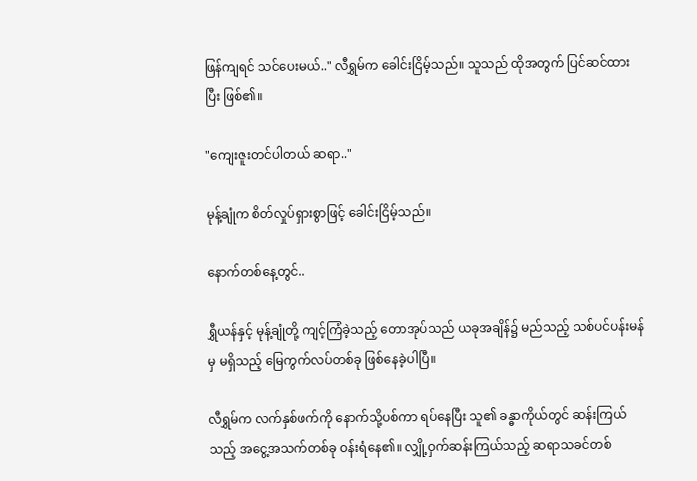ဖြန်ကျရင် သင်ပေးမယ်.." လီရွှမ်က ခေါင်းငြိမ့်သည်။ သူသည် ထိုအတွက် ပြင်ဆင်ထားပြီး ဖြစ်၏။

"ကျေးဇူးတင်ပါတယ် ဆရာ.."

မုန့်ချုံက စိတ်လှုပ်ရှားစွာဖြင့် ခေါင်းငြိမ့်သည်။

နောက်တစ်နေ့တွင်..

ရွှီယန်နှင့် မုန့်ချုံတို့ ကျင့်ကြံခဲ့သည့် တောအုပ်သည် ယခုအချိန်၌ မည်သည့် သစ်ပင်ပန်းမန်မှ မရှိသည့် မြေကွက်လပ်တစ်ခု ဖြစ်နေခဲ့ပါပြီ။

လီရွှမ်က လက်နှစ်ဖက်ကို နောက်သို့ပစ်ကာ ရပ်နေပြီး သူ၏ ခန္ဓာကိုယ်တွင် ဆန်းကြယ်သည့် အငွေ့အသက်တစ်ခု ဝန်းရံနေ၏။ လျှို့ဝှက်ဆန်းကြယ်သည့် ဆရာသခင်တစ်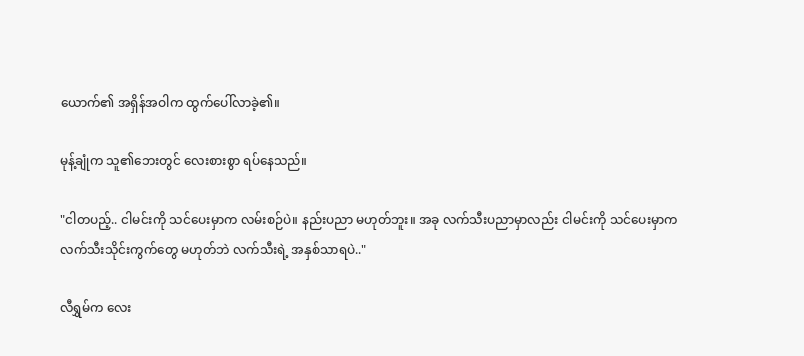ယောက်၏ အရှိန်အဝါက ထွက်ပေါ်လာခဲ့၏။

မုန့်ချုံက သူ၏ဘေးတွင် လေးစားစွာ ရပ်နေသည်။

"ငါတပည့်.. ငါမင်းကို သင်ပေးမှာက လမ်းစဉ်ပဲ။ နည်းပညာ မဟုတ်ဘူး။ အခု လက်သီးပညာမှာလည်း ငါမင်းကို သင်ပေးမှာက လက်သီးသိုင်းကွက်တွေ မဟုတ်ဘဲ လက်သီးရဲ့ အနှစ်သာရပဲ.."

လီရွှမ်က လေး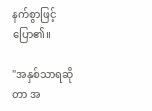နက်စွာဖြင့် ပြော၏။

"အနှစ်သာရဆိုတာ အ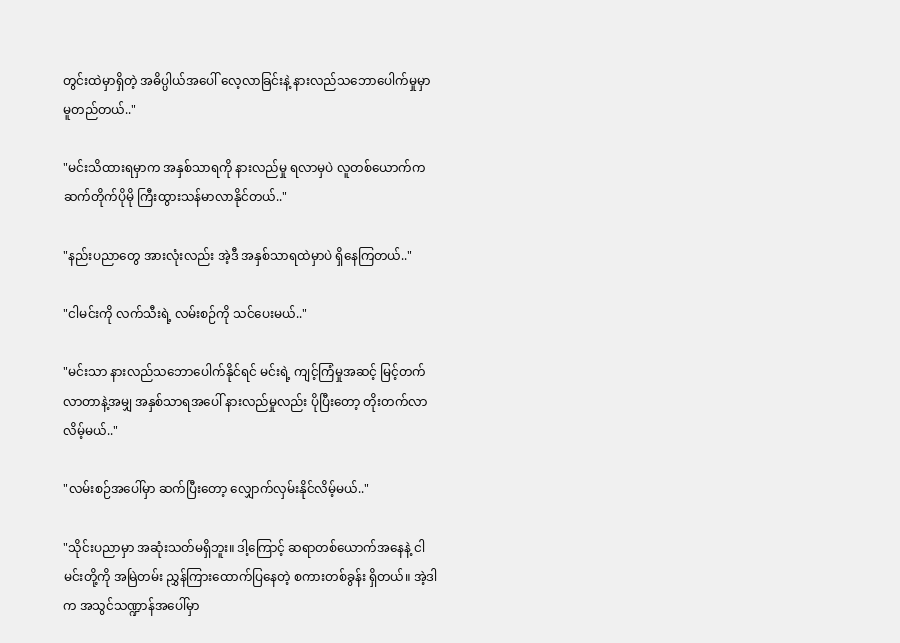တွင်းထဲမှာရှိတဲ့ အဓိပ္ပါယ်အပေါ် လေ့လာခြင်းနဲ့ နားလည်သဘောပေါက်မှုမှာ မူတည်တယ်.."

"မင်းသိထားရမှာက အနှစ်သာရကို နားလည်မှု ရလာမှပဲ လူတစ်ယောက်က ဆက်တိုက်ပိုမို ကြီးထွားသန်မာလာနိုင်တယ်.."

"နည်းပညာတွေ အားလုံးလည်း အဲ့ဒီ အနှစ်သာရထဲမှာပဲ ရှိနေကြတယ်.."

"ငါမင်းကို လက်သီးရဲ့ လမ်းစဉ်ကို သင်ပေးမယ်.."

"မင်းသာ နားလည်သဘောပေါက်နိုင်ရင် မင်းရဲ့ ကျင့်ကြံမှုအဆင့် မြင့်တက်လာတာနဲ့အမျှ အနှစ်သာရအပေါ် နားလည်မှုလည်း ပိုပြီးတော့ တိုးတက်လာလိမ့်မယ်.."

"လမ်းစဉ်အပေါ်မှာ ဆက်ပြီးတော့ လျှောက်လှမ်းနိုင်လိမ့်မယ်.."

"သိုင်းပညာမှာ အဆုံးသတ်မရှိဘူး။ ဒါ့ကြောင့် ဆရာတစ်ယောက်အနေနဲ့ ငါမင်းတို့ကို အမြဲတမ်း ညွှန်ကြားထောက်ပြနေတဲ့ စကားတစ်ခွန်း ရှိတယ်။ အဲ့ဒါက အသွင်သဏ္ဍာန်အပေါ်မှာ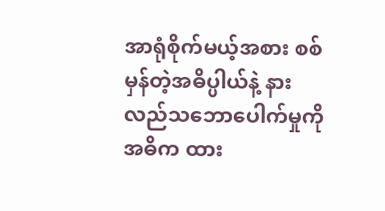အာရုံစိုက်မယ့်အစား စစ်မှန်တဲ့အဓိပ္ပါယ်နဲ့ နားလည်သဘောပေါက်မှုကို အဓိက ထား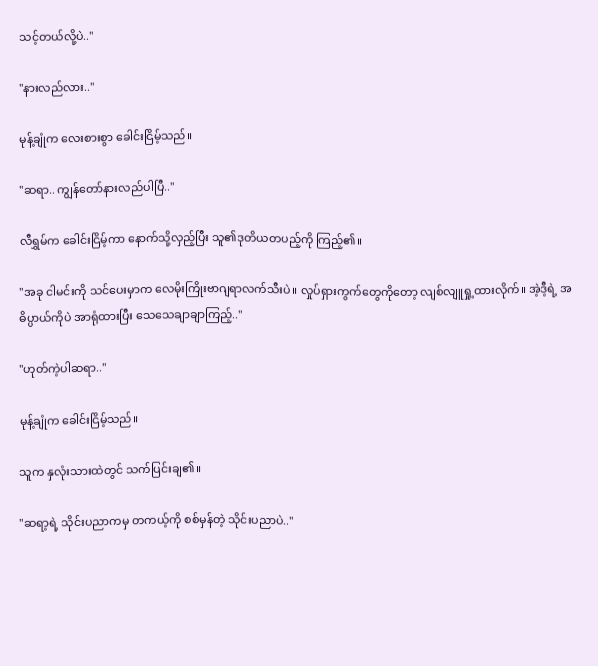သင့်တယ်လို့ပဲ.."

"နားလည်လား.."

မုန့်ချုံက လေးစားစွာ ခေါင်းငြိမ့်သည်။

"ဆရာ.. ကျွန်တော်နားလည်ပါပြီ.."

လီရွှမ်က ခေါင်းငြိမ့်ကာ နောက်သို့လှည့်ပြီး သူ၏ဒုတိယတပည့်ကို ကြည့်၏။

"အခု ငါမင်းကို သင်ပေးမှာက လေမိုးကြိုးဗာဂျရာလက်သီးပဲ။ လှုပ်ရှားကွက်တွေကိုတော့ လျစ်လျူရှု့ထားလိုက်။ အဲ့ဒီ့ရဲ့ အဓိပ္ပာယ်ကိုပဲ အာရုံထားပြီး သေသေချာချာကြည့်.."

"ဟုတ်ကဲ့ပါဆရာ.."

မုန့်ချုံက ခေါင်းငြိမ့်သည်။

သူက နှလုံးသားထဲတွင် သက်ပြင်းချ၏။

"ဆရာ့ရဲ့ သိုင်းပညာကမှ တကယ့်ကို စစ်မှန်တဲ့ သိုင်းပညာပဲ.."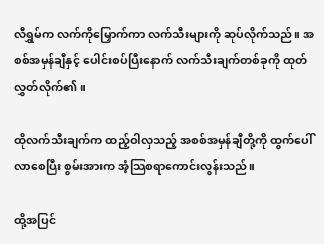လီရွှမ်က လက်ကိုမြှောက်ကာ လက်သီးများကို ဆုပ်လိုက်သည်။ အစစ်အမှန်ချီနှင့် ပေါင်းစပ်ပြီးနောက် လက်သီးချက်တစ်ခုကို ထုတ်လွှတ်လိုက်၏။

ထိုလက်သီးချက်က ထည့်ဝါလှသည့် အစစ်အမှန်ချီတို့ကို ထွက်ပေါ်လာစေပြီး စွမ်းအားက အံ့သြစရာကောင်းလွန်းသည်။

ထို့အပြင်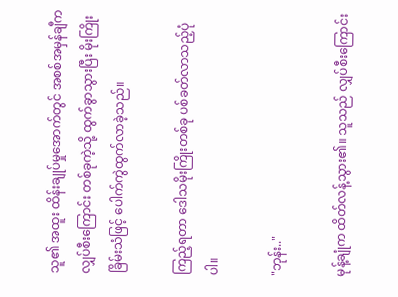သူ၏ အထူး ထိန်းချုပ်မှုအောက်တွင် အစစ်အမှန်ချီက လျှပ်စီးကြောင်း တစ်ခုကဲ့သို့ ထွက်ခွာသွားပြီး မိုးကြိုးခြိမ်းသံဖြင့် ပေါက်ကွဲထွက်လာခဲ့သည်။

ကြည့်ရတာ ဒေါသမိုးကြိုးတစ်ခု ပစ်ခတ်လာသည့်ပုံပါ။

"ဘုန်း.."

မုန့်ချုံက ထိတ်လန့်သွား၏။ သူသည် လျှပ်စီးကြောင်း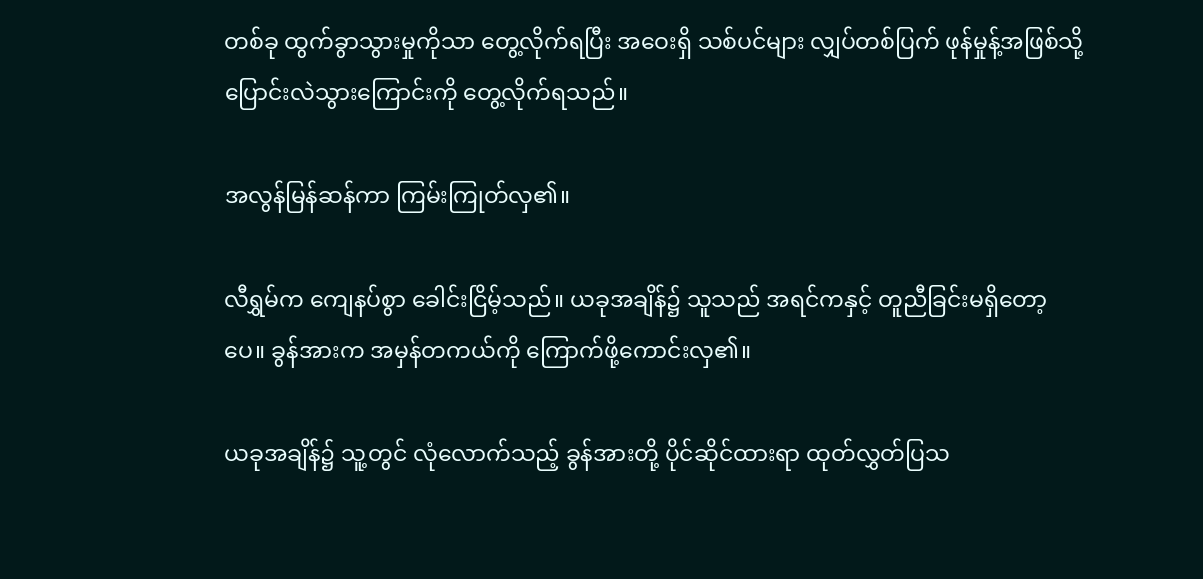တစ်ခု ထွက်ခွာသွားမှုကိုသာ တွေ့လိုက်ရပြီး အဝေးရှိ သစ်ပင်များ လျှပ်တစ်ပြက် ဖုန်မှုန့်အဖြစ်သို့ ပြောင်းလဲသွားကြောင်းကို တွေ့လိုက်ရသည်။

အလွန်မြန်ဆန်ကာ ကြမ်းကြုတ်လှ၏။

လီရွှမ်က ကျေနပ်စွာ ခေါင်းငြိမ့်သည်။ ယခုအချိန်၌ သူသည် အရင်ကနှင့် တူညီခြင်းမရှိတော့ပေ။ ခွန်အားက အမှန်တကယ်ကို ကြောက်ဖို့ကောင်းလှ၏။

ယခုအချိန်၌ သူ့တွင် လုံလောက်သည့် ခွန်အားတို့ ပိုင်ဆိုင်ထားရာ ထုတ်လွှတ်ပြသ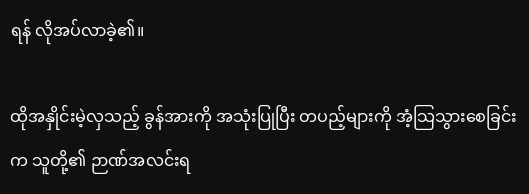ရန် လိုအပ်လာခဲ့၏။

ထိုအနှိုင်းမဲ့လှသည့် ခွန်အားကို အသုံးပြုပြီး တပည့်များကို အံ့သြသွားစေခြင်းက သူတို့၏ ဉာဏ်အလင်းရ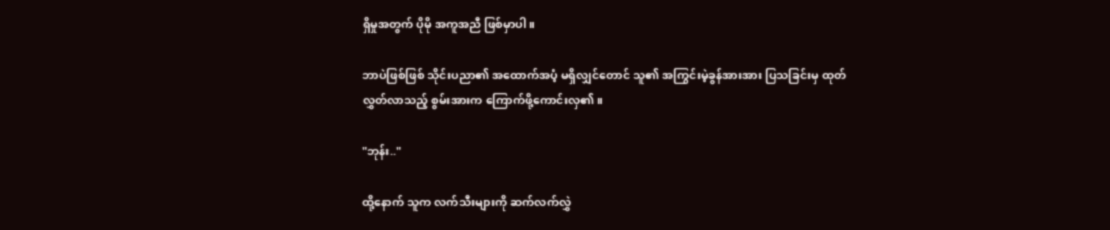ရှိမှုအတွက် ပိုမို အကူအညီ ဖြစ်မှာပါ။

ဘာပဲဖြစ်ဖြစ် သိုင်းပညာ၏ အထောက်အပံ့ မရှိလျှင်တောင် သူ၏ အကြွင်းမဲ့ခွန်အားအား ပြသခြင်းမှ ထုတ်လွှတ်လာသည့် စွမ်းအားက ကြောက်ဖို့ကောင်းလှ၏။

"ဘုန်း.."

ထို့နောက် သူက လက်သီးများကို ဆက်လက်လွှဲ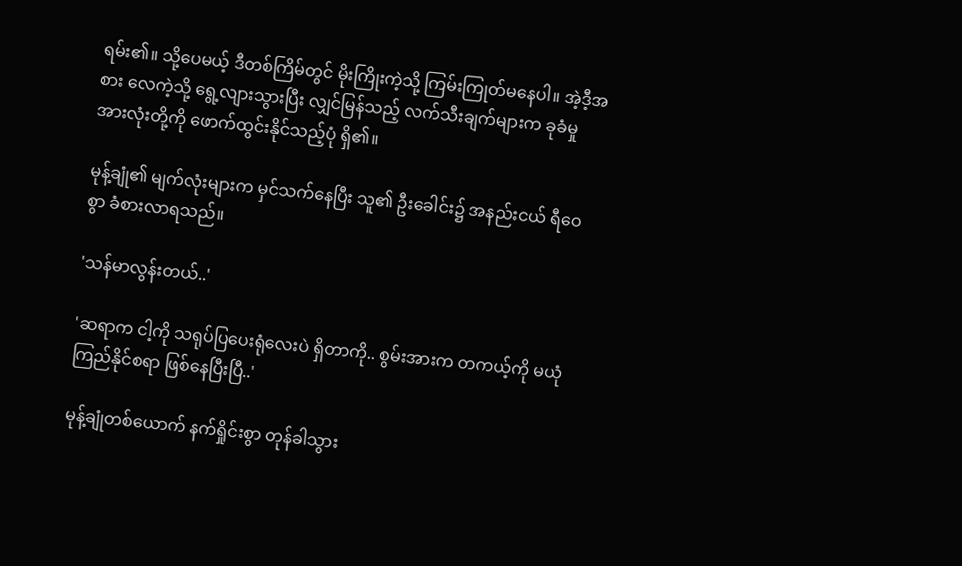ရမ်း၏။ သို့ပေမယ့် ဒီတစ်ကြိမ်တွင် မိုးကြိုးကဲ့သို့ ကြမ်းကြုတ်မနေပါ။ အဲ့ဒီ့အစား လေကဲ့သို့ ရွေ့လျားသွားပြီး လျှင်မြန်သည့် လက်သီးချက်များက ခုခံမှု အားလုံးတို့ကို ဖောက်ထွင်းနိုင်သည့်ပုံ ရှိ၏။

မုန့်ချုံ၏ မျက်လုံးများက မှင်သက်နေပြီး သူ၏ ဦးခေါင်း၌ အနည်းငယ် ရီဝေစွာ ခံစားလာရသည်။

'သန်မာလွန်းတယ်..'

'ဆရာက ငါ့ကို သရုပ်ပြပေးရုံလေးပဲ ရှိတာကို.. စွမ်းအားက တကယ့်ကို မယုံကြည်နိုင်စရာ ဖြစ်နေပြီးပြီ..'

မုန့်ချုံတစ်ယောက် နက်ရှိုင်းစွာ တုန်ခါသွား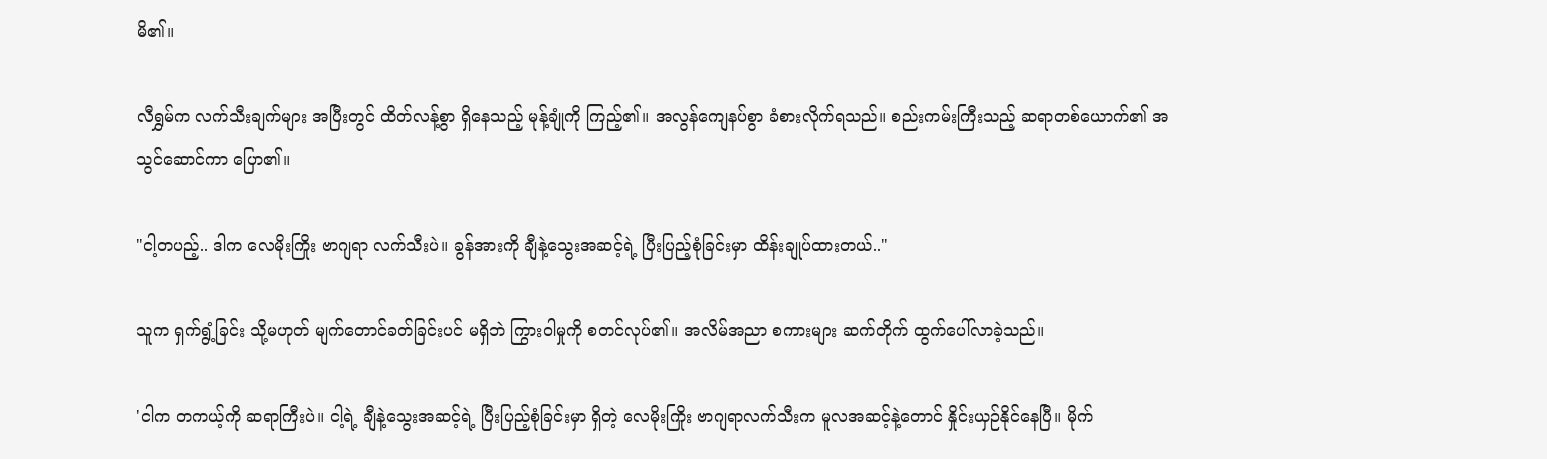မိ၏။

လီရွှမ်က လက်သီးချက်များ အပြီးတွင် ထိတ်လန့်စွာ ရှိနေသည့် မုန့်ချုံကို ကြည့်၏။ အလွန်ကျေနပ်စွာ ခံစားလိုက်ရသည်။ စည်းကမ်းကြီးသည့် ဆရာတစ်ယောက်၏ အသွင်ဆောင်ကာ ပြော၏။

"ငါ့တပည့်.. ဒါက လေမိုးကြိုး ဗာဂျရာ လက်သီးပဲ။ ခွန်အားကို ချီနဲ့သွေးအဆင့်ရဲ့ ပြီးပြည့်စုံခြင်းမှာ ထိန်းချုပ်ထားတယ်.."

သူက ရှက်ရွံ့ခြင်း သို့မဟုတ် မျက်တောင်ခတ်ခြင်းပင် မရှိဘဲ ကြွားဝါမှုကို စတင်လုပ်၏။ အလိမ်အညာ စကားများ ဆက်တိုက် ထွက်ပေါ်လာခဲ့သည်။

'ငါက တကယ့်ကို ဆရာကြီးပဲ။ ငါ့ရဲ့ ချီနဲ့သွေးအဆင့်ရဲ့ ပြီးပြည့်စုံခြင်းမှာ ရှိတဲ့ လေမိုးကြိုး ဗာဂျရာလက်သီးက မူလအဆင့်နဲ့တောင် နှိုင်းယှဉ်နိုင်နေပြီ။ မိုက်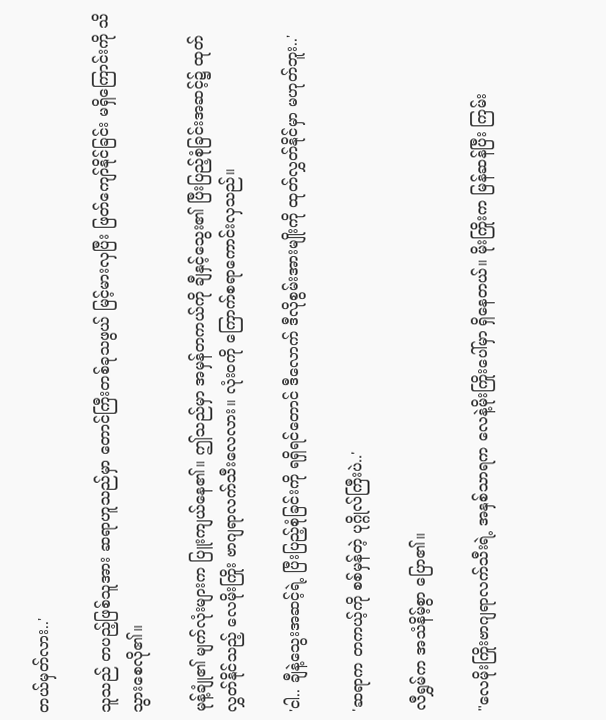တယ်မှတ်လား..'

သူသည် တပည့်ဖြစ်သူအား ဆရာဟူသည်မှာ တောင်ကြီးတစ်ခုသဖွယ် မြင့်မားလှပြီး ဖြတ်ကျော်နိုင်ခြင်း မရှိကြောင်းကို သိသွားစေလို၏။

မုန့်ချုံ၏ မျက်လုံးများက ပြူးကျယ်နေ၏။ ဤသည်မှာ အမှန်တကယ်ကို ချီနှင့်သွေး၏ ပြီးပြည့်စုံခြင်းအဆင့်၌ ထုတ်လွှတ်နိုင်သည့် လေမိုးကြိုး ဗာဂျရာလက်သီးလေလား။ လုံးဝကို ကြောက်စရာကောင်းလှသည်။

'ငါ.. ချီနဲ့သွေးအဆင့်ရဲ့ ပြီးပြည့်စုံခြင်းကို ရရှိရင်တောင် ဒီလောက် ဒီလိုစွမ်းအားမျိုးကို ထုတ်လွှတ်နိုင်မှာ မဟုတ်ဘူး..'

'ဆရာက တကယ့်ကို စစ်မှန်တဲ့ ပုဂ္ဂိုလ်ကြီးပဲ..'

လီရွှမ်က အသံနိမ့်စွာ ပြော၏။

"လေမိုးကြိုးဗာဂျရာလက်သီးရဲ့ အနှစ်သာရက လေနဲ့မိုးကြိုးပေါ်မှာ ရှိနေတယ်။ မိုးကြိုးက မြန်ဆန်ပြီး ကြမ်း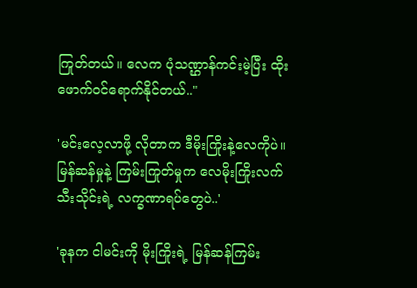ကြုတ်တယ်။ လေက ပုံသဏ္ဌာန်ကင်းမဲ့ပြီး ထိုးဖောက်ဝင်ရောက်နိုင်တယ်.."

'မင်းလေ့လာဖို့ လိုတာက ဒီမိုးကြိုးနဲ့လေကိုပဲ။ မြန်ဆန်မှုနဲ့ ကြမ်းကြုတ်မှုက လေမိုးကြိုးလက်သီးသိုင်းရဲ့ လက္ခဏာရပ်တွေပဲ..'

'ခုနက ငါမင်းကို မိုးကြိုးရဲ့ မြန်ဆန်ကြမ်း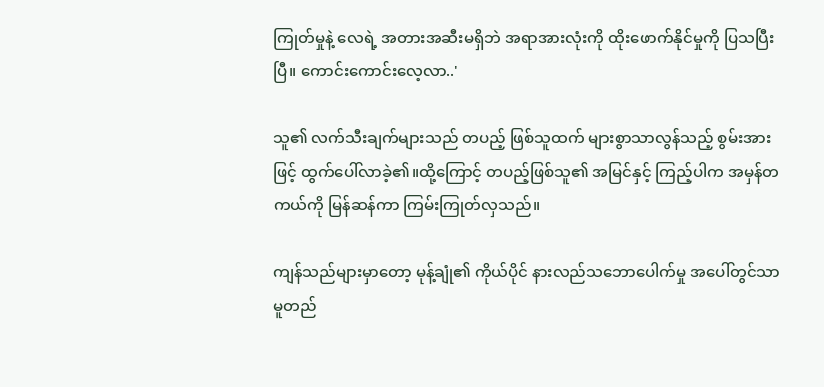ကြုတ်မှုနဲ့ လေရဲ့ အတားအဆီးမရှိဘဲ အရာအားလုံးကို ထိုးဖောက်နိုင်မှုကို ပြသပြီးပြီ။ ကောင်းကောင်းလေ့လာ..'

သူ၏ လက်သီးချက်များသည် တပည့် ဖြစ်သူထက် များစွာသာလွန်သည့် စွမ်းအားဖြင့် ထွက်ပေါ်လာခဲ့၏။ထို့ကြောင့် တပည့်ဖြစ်သူ၏ အမြင်နှင့် ကြည့်ပါက အမှန်တကယ်ကို မြန်ဆန်ကာ ကြမ်းကြုတ်လှသည်။

ကျန်သည်များမှာတော့ မုန့်ချုံ၏ ကိုယ်ပိုင် နားလည်သဘောပေါက်မှု အပေါ်တွင်သာ မူတည်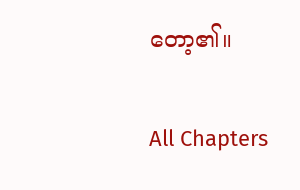တော့၏။

All Chapters